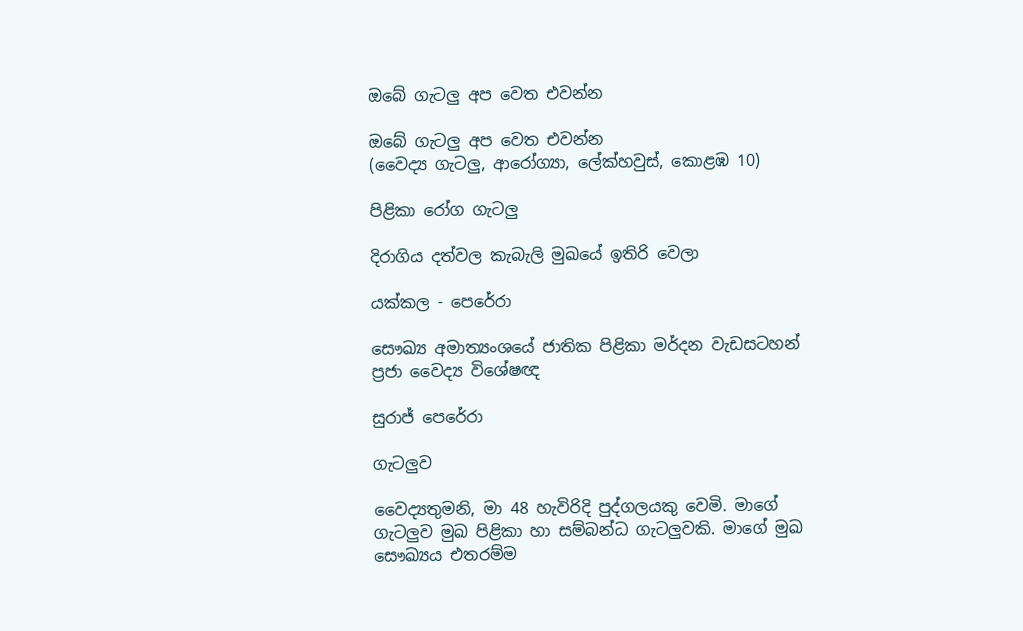ඔබේ ගැටලු අප වෙත එවන්න

ඔබේ ගැටලු අප වෙත එවන්න
(වෛද්‍ය ගැටලු, ආරෝග්‍යා, ලේක්හවුස්, කොළඹ 10)

පිළිකා රෝග ගැටලු

දිරාගිය දත්වල කැබැලි මුඛයේ ඉතිරි වෙලා

යක්කල - පෙරේරා

සෞඛ්‍ය අමාත්‍යංශයේ ජාතික පිළිකා මර්දන වැඩසටහන් ප්‍රජා වෛද්‍ය විශේෂඥ

සුරාජ් පෙරේරා

ගැටලුව

වෛද්‍යතුමනි, මා 48 හැවිරිදි පුද්ගලයකු වෙමි. මාගේ ගැටලුව මුඛ පිළිකා හා සම්බන්ධ ගැටලුවකි. මාගේ මුඛ සෞඛ්‍යය එතරම්ම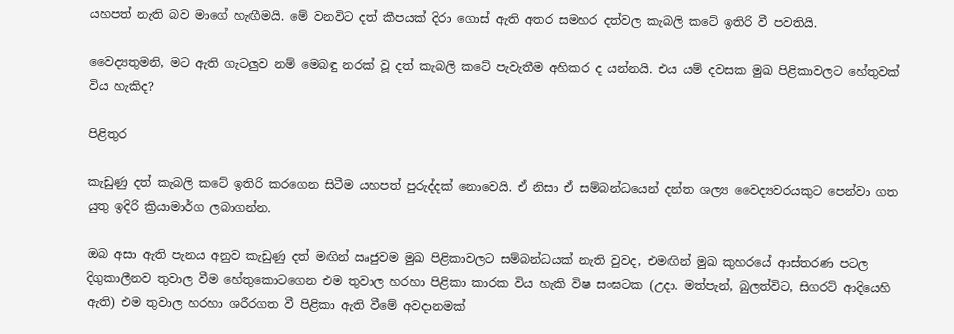යහපත් නැති බව මාගේ හැඟීමයි. මේ වනවිට දත් කීපයක් දිරා ගොස් ඇති අතර සමහර දත්වල කැබලි කටේ ඉතිරි වී පවතියි.

වෛද්‍යතුමනි, මට ඇති ගැටලුව නම් මෙබඳු නරක් වූ දත් කැබලි කටේ පැවැතීම අහිකර ද යන්නයි. එය යම් දවසක මුඛ පිළිකාවලට හේතුවක් විය හැකිද?

පිළිතුර

කැඩුණු දත් කැබලි කටේ ඉතිරි කරගෙන සිටීම යහපත් පුරුද්දක් නොවෙයි. ඒ නිසා ඒ සම්බන්ධයෙන් දන්ත ශල්‍ය වෛද්‍යවරයකුට පෙන්වා ගත යුතු ඉදිරි ක්‍රියාමාර්ග ලබාගන්න.

ඔබ අසා ඇති පැනය අනුව කැඩුණු දත් මඟින් ඍජුවම මුඛ පිළිකාවලට සම්බන්ධයක් නැති වුවද, එමඟින් මුඛ කුහරයේ ආස්තරණ පටල දිගුකාලීනව තුවාල වීම හේතුකොටගෙන එම තුවාල හරහා පිළිකා කාරක විය හැකි විෂ සංඝටක (උදා. මත්පැන්, බුලත්විට, සිගරට් ආදියෙහි ඇති) එම තුවාල හරහා ශරීරගත වී පිළිකා ඇති වීමේ අවදානමක්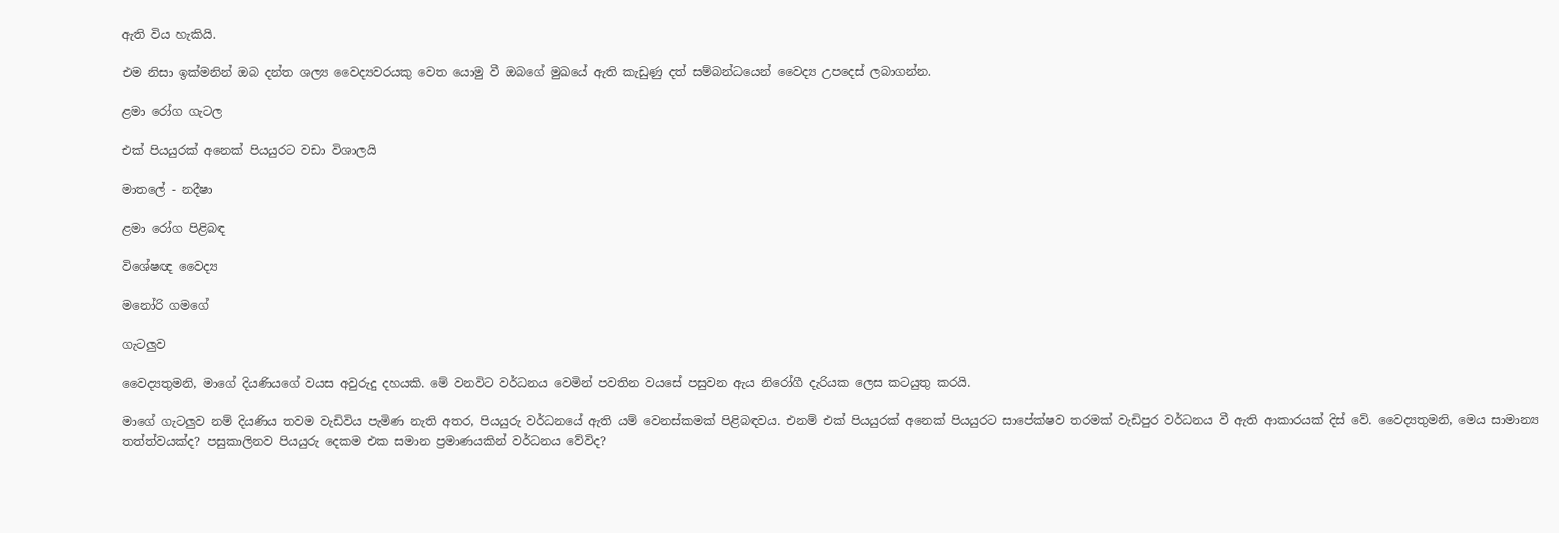ඇති විය හැකියි.

එම නිසා ඉක්මනින් ඔබ දන්ත ශල්‍ය වෛද්‍යවරයකු වෙත යොමු වී ඔබගේ මුඛයේ ඇති කැඩුණු දත් සම්බන්ධයෙන් වෛද්‍ය උපදෙස් ලබාගන්න.

ළමා රෝග ගැටල

එක් පියයුරක් අනෙක් පියයුරට වඩා විශාලයි

මාතලේ - නදීෂා

ළමා රෝග පිළිබඳ

විශේෂඥ වෛද්‍ය

මනෝරි ගමගේ

ගැටලුව

වෛද්‍යතුමනි, මාගේ දියණියගේ වයස අවුරුදු දහයකි. මේ වනවිට වර්ධනය වෙමින් පවතින වයසේ පසුවන ඇය නිරෝගී දැරියක ලෙස කටයුතු කරයි.

මාගේ ගැටලුව නම් දියණිය තවම වැඩිවිය පැමිණ නැති අතර, පියයුරු වර්ධනයේ ඇති යම් වෙනස්කමක් පිළිබඳවය. එනම් එක් පියයුරක් අනෙක් පියයුරට සාපේක්ෂව තරමක් වැඩිපුර වර්ධනය වී ඇති ආකාරයක් දිස් වේ. වෛද්‍යතුමනි, මෙය සාමාන්‍ය තත්ත්වයක්ද? පසුකාලිනව පියයුරු දෙකම එක සමාන ප්‍රමාණයකින් වර්ධනය වේවිද?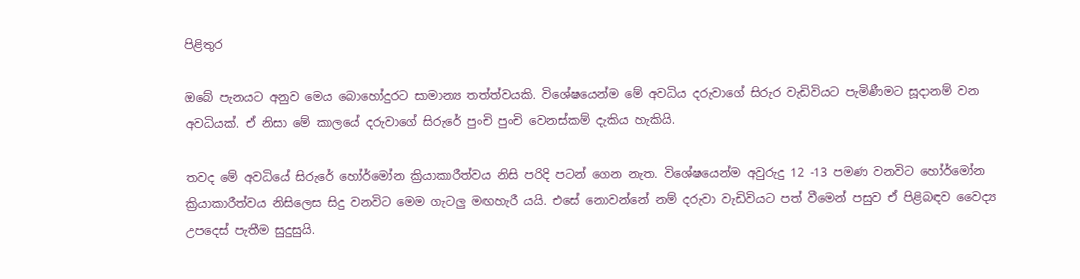පිළිතුර

ඔබේ පැනයට අනුව මෙය බොහෝදුරට සාමාන්‍ය තත්ත්වයකි. විශේෂයෙන්ම මේ අවධිය දරුවාගේ සිරුර වැඩිවියට පැමිණීමට සූදානම් වන අවධියක්. ඒ නිසා මේ කාලයේ දරුවාගේ සිරුරේ පුංචි පුංචි වෙනස්කම් දැකිය හැකියි.

තවද මේ අවධියේ සිරුරේ හෝර්මෝන ක්‍රියාකාරීත්වය නිසි පරිදි පටන් ගෙන නැත. විශේෂයෙන්ම අවුරුදු 12 -13 පමණ වනවිට හෝර්මෝන ක්‍රියාකාරීත්වය නිසිලෙස සිදු වනවිට මෙම ගැටලු මඟහැරී යයි. එසේ නොවන්නේ නම් දරුවා වැඩිවියට පත් වීමෙන් පසුව ඒ පිළිබඳව වෛද්‍ය උපදෙස් පැතීම සුදුසුයි.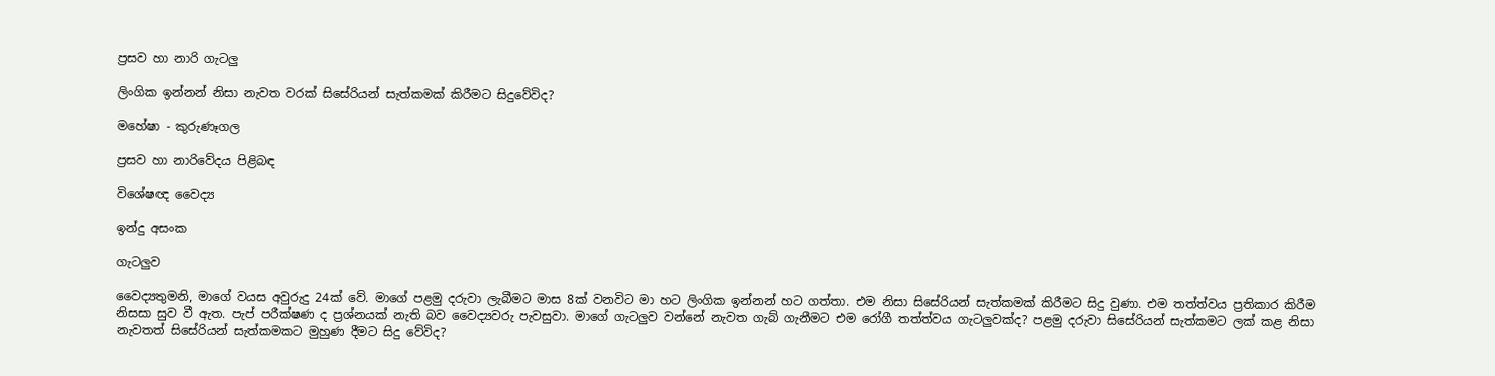ප්‍රසව හා නාරි ගැටලු

ලිංගික ඉන්නන් නිසා නැවත වරක් සිසේරියන් සැත්කමක් කිරීමට සිදුවේවිද?

මහේෂා - කුරුණෑගල

ප්‍රසව හා නාරිවේදය පිළිබඳ

විශේෂඥ වෛද්‍ය

ඉන්දු අසංක

ගැටලුව

වෛද්‍යතුමනි, මාගේ වයස අවුරුදු 24ක් වේ. මාගේ පළමු දරුවා ලැබීමට මාස 8ක් වනවිට මා හට ලිංගික ඉන්නන් හට ගත්තා. එම නිසා සිසේරියන් සැත්කමක් කිරීමට සිදු වුණා. එම තත්ත්වය ප්‍රතිකාර කිරීම නිසසා සුව වී ඇත. පැප් පරීක්ෂණ ද ප්‍රශ්නයක් නැති බව වෛද්‍යවරු පැවසුවා. මාගේ ගැටලුව වන්නේ නැවත ගැබ් ගැනීමට එම රෝගී තත්ත්වය ගැටලුවක්ද? පළමු දරුවා සිසේරියන් සැත්කමට ලක් කළ නිසා නැවතත් සිසේරියන් සැත්කමකට මුහුණ දීමට සිදු වේවිද?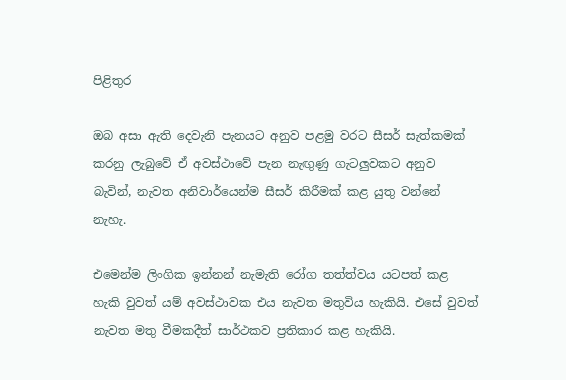පිළිතුර

ඔබ අසා ඇති දෙවැනි පැනයට අනුව පළමු වරට සීසර් සැත්කමක් කරනු ලැබුවේ ඒ අවස්ථාවේ පැන නැඟුණු ගැටලුවකට අනුව බැවින්, නැවත අනිවාර්යෙන්ම සීසර් කිරීමක් කළ යුතු වන්නේ නැහැ.

එමෙන්ම ලිංගික ඉන්නන් නැමැති රෝග තත්ත්වය යටපත් කළ හැකි වුවත් යම් අවස්ථාවක එය නැවත මතුවිය හැකියි. එසේ වුවත් නැවත මතු වීමකදීත් සාර්ථකව ප්‍රතිකාර කළ හැකියි.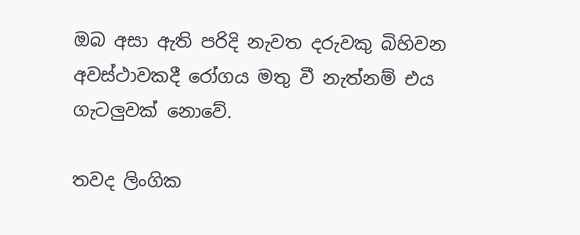ඔබ අසා ඇති පරිදි නැවත දරුවකු බිහිවන අවස්ථාවකදී රෝගය මතු වී නැත්නම් එය ගැටලුවක් නොවේ.

තවද ලිංගික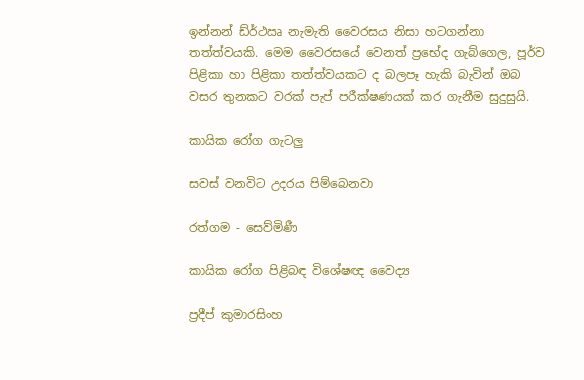ඉන්නන් ඩ්ර්‍ථඍ නැමැති වෛරසය නිසා හටගන්නා තත්ත්වයකි. මෙම වෛරසයේ වෙනත් ප්‍රභේද ගැබ්ගෙල, පූර්ව පිළිකා හා පිළිකා තත්ත්වයකට ද බලපෑ හැකි බැවින් ඔබ වසර තුනකට වරක් පැප් පරීක්ෂණයක් කර ගැනීම සුදුසුයි.

කායික රෝග ගැටලු

සවස් වනවිට උදරය පිම්බෙනවා

රත්ගම - සෙව්මිණී

කායික රෝග පිළිබඳ විශේෂඥ වෛද්‍ය

ප්‍රදීප් කුමාරසිංහ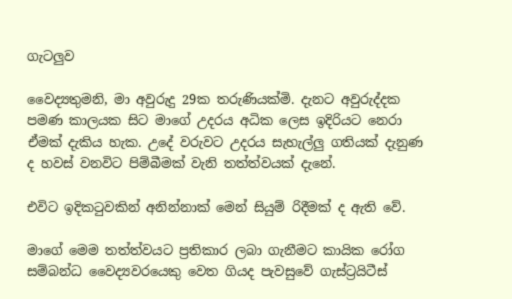ගැටලුව

වෛද්‍යතුමනි, මා අවුරුදු 29ක තරුණියක්මි. දැනට අවුරුද්දක පමණ කාලයක සිට මාගේ උදරය අධික ලෙස ඉදිරියට නෙරා ඒමක් දැකිය හැක. උදේ වරුවට උදරය සැහැල්ලු ගතියක් දැනුණ ද හවස් වනවිට පිම්බීමක් වැනි තත්ත්වයක් දැනේ.

එවිට ඉදිකටුවකින් අනින්නාක් මෙන් සියුම් රිදීමක් ද ඇති වේ.

මාගේ මෙම තත්ත්වයට ප්‍රතිකාර ලබා ගැනීමට කායික රෝග සම්බන්ධ වෛද්‍යවරයෙකු වෙත ගියද පැවසුවේ ගැස්ට්‍රයිටීස්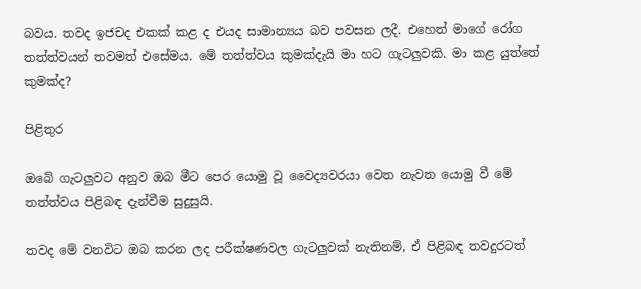බවය. තවද ඉජචද එකක් කළ ද එයද සාමාන්‍යය බව පවසන ලදී. එහෙත් මාගේ රෝග තත්ත්වයන් තවමත් එසේමය. මේ තත්ත්වය කුමක්දැයි මා හට ගැටලුවකි. මා කළ යුත්තේ කුමක්ද?

පිළිතුර

ඔබේ ගැටලුවට අනුව ඔබ මීට පෙර යොමු වූ වෛද්‍යවරයා වෙත නැවත යොමු වී මේ තත්ත්වය පිළිබඳ දැන්වීම සුදුසුයි.

තවද මේ වනවිට ඔබ කරන ලද පරීක්ෂණවල ගැටලුවක් නැතිනම්, ඒ පිළිබඳ තවදුරටත්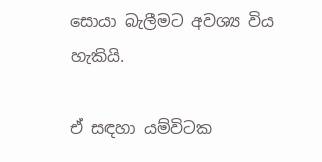සොයා බැලීමට අවශ්‍ය විය හැකියි.

ඒ සඳහා යම්විටක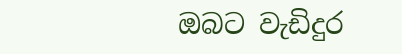ඔබට වැඩිදුර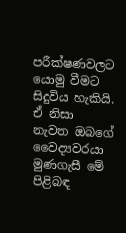පරීක්ෂණවලට යොමු වීමට සිදුවිය හැකියි. ඒ නිසා නැවත ඔබගේ වෛද්‍යවරයා මුණගැසී මේ පිළිබඳ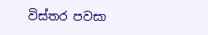විස්තර පවසා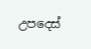උපදෙස්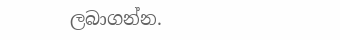ලබාගන්න.